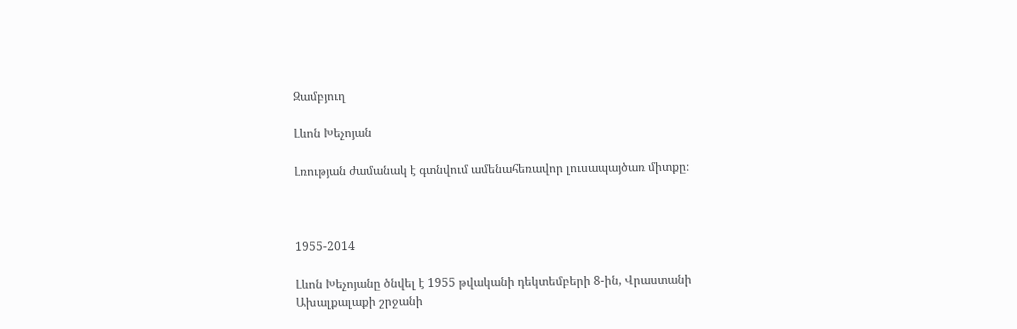Զամբյուղ

Լևոն Խեչոյան

Լռության ժամանակ է գտնվում ամենահեռավոր լուսապայծառ միտքը։



1955-2014

Լևոն Խեչոյանը ծնվել է 1955 թվականի դեկտեմբերի 8-ին, Վրաստանի Ախալքալաքի շրջանի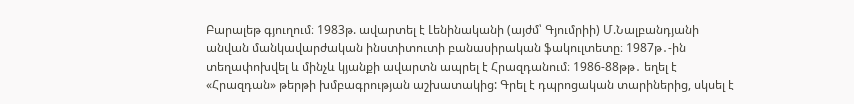Բարալեթ գյուղում։ 1983թ. ավարտել է Լենինականի (այժմ՝ Գյումրիի) Մ.Նալբանդյանի անվան մանկավարժական ինստիտուտի բանասիրական ֆակուլտետը։ 1987թ․-ին տեղափոխվել և մինչև կյանքի ավարտն ապրել է Հրազդանում։ 1986-88թթ․ եղել է «Հրազդան» թերթի խմբագրության աշխատակից: Գրել է դպրոցական տարիներից, սկսել է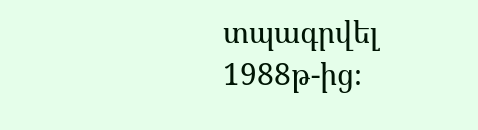տպագրվել 1988թ-ից։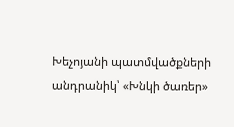Խեչոյանի պատմվածքների անդրանիկ՝ «Խնկի ծառեր»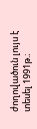ժողովածուն լույս է տեսել 1991թ.։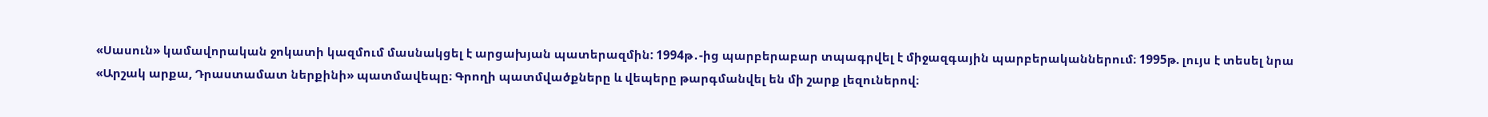«Սասուն» կամավորական ջոկատի կազմում մասնակցել է արցախյան պատերազմին: 1994թ․-ից պարբերաբար տպագրվել է միջազգային պարբերականներում։ 1995թ. լույս է տեսել նրա «Արշակ արքա, Դրաստամատ ներքինի» պատմավեպը։ Գրողի պատմվածքները և վեպերը թարգմանվել են մի շարք լեզուներով։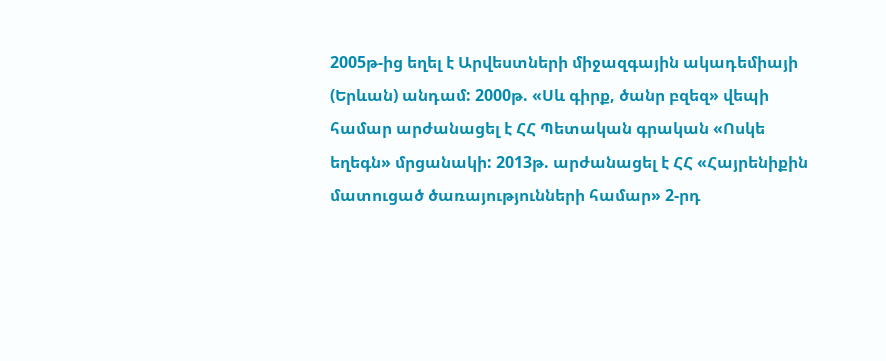2005թ-ից եղել է Արվեստների միջազգային ակադեմիայի (Երևան) անդամ: 2000թ. «Սև գիրք, ծանր բզեզ» վեպի համար արժանացել է ՀՀ Պետական գրական «Ոսկե եղեգն» մրցանակի: 2013թ. արժանացել է ՀՀ «Հայրենիքին մատուցած ծառայությունների համար» 2-րդ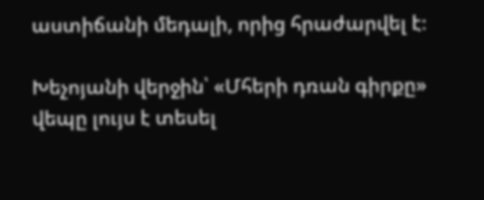աստիճանի մեդալի, որից հրաժարվել է։

Խեչոյանի վերջին՝ «Մհերի դռան գիրքը» վեպը լույս է տեսել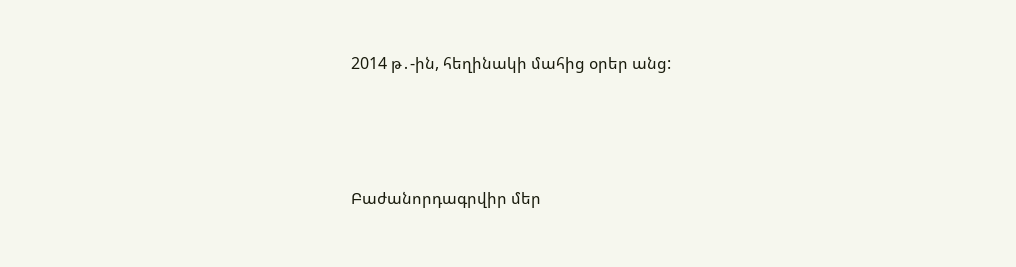2014 թ․-ին, հեղինակի մահից օրեր անց:




Բաժանորդագրվիր մեր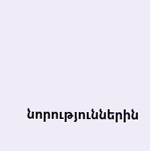նորություններին